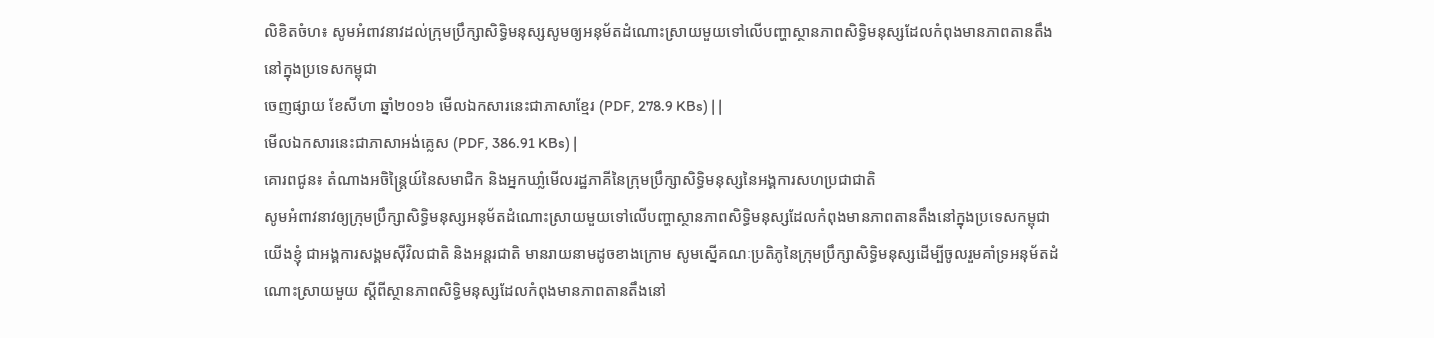លិខិតចំហ៖ សូមអំពាវនាវដល់ក្រុមប្រឹក្សាសិទ្ធិមនុស្សសូមឲ្យអនុម័តដំណោះស្រាយមួយទៅលើបញ្ហាស្ថានភាពសិទ្ធិមនុស្សដែលកំពុងមានភាពតានតឹងនៅក្នុងប្រទេសកម្ពុជា
ចេញផ្សាយ ខែសីហា ឆ្នាំ២០១៦ មើលឯកសារនេះជាភាសាខ្មែរ (PDF, 278.9 KBs) | |
មើលឯកសារនេះជាភាសាអង់គ្លេស (PDF, 386.91 KBs) |
គោរពជូន៖ តំណាងអចិន្ត្រៃយ៍នៃសមាជិក និងអ្នកឃាំ្លមើលរដ្ឋភាគីនៃក្រុមប្រឹក្សាសិទ្ធិមនុស្សនៃអង្គការសហប្រជាជាតិ
សូមអំពាវនាវឲ្យក្រុមប្រឹក្សាសិទ្ធិមនុស្សអនុម័តដំណោះស្រាយមួយទៅលើបញ្ហាស្ថានភាពសិទ្ធិមនុស្សដែលកំពុងមានភាពតានតឹងនៅក្នុងប្រទេសកម្ពុជា
យើងខ្ញុំ ជាអង្គការសង្គមស៊ីវិលជាតិ និងអន្តរជាតិ មានរាយនាមដូចខាងក្រោម សូមស្នើគណៈប្រតិភូនៃក្រុមប្រឹក្សាសិទ្ធិមនុស្សដើម្បីចូលរួមគាំទ្រអនុម័តដំណោះស្រាយមួយ ស្ដីពីស្ថានភាពសិទ្ធិមនុស្សដែលកំពុងមានភាពតានតឹងនៅ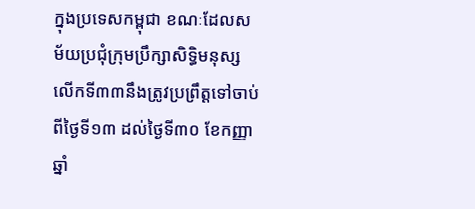ក្នុងប្រទេសកម្ពុជា ខណៈដែលសម័យប្រជុំក្រុមប្រឹក្សាសិទ្ធិមនុស្សលើកទី៣៣នឹងត្រូវប្រព្រឹត្តទៅចាប់ពីថ្ងៃទី១៣ ដល់ថ្ងៃទី៣០ ខែកញ្ញា ឆ្នាំ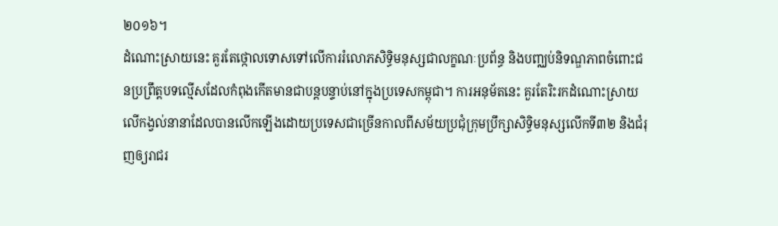២០១៦។
ដំណោះស្រាយនេះ គួរតែថ្កោលទោសទៅលើការរំលោភសិទ្ធិមនុស្សជាលក្ខណៈប្រព័ន្ធ និងបញ្ឈប់និទណ្ឌភាពចំពោះជនប្រព្រឹត្តបទល្មើសដែលកំពុងកើតមានជាបន្តបន្ទាប់នៅក្នុងប្រទេសកម្ពុជា។ ការអនុម័តនេះ គួរតែរិះរកដំណោះស្រាយលើកង្វល់នានាដែលបានលើកឡើងដោយប្រទេសជាច្រើនកាលពីសម័យប្រជុំក្រុមប្រឹក្សាសិទ្ធិមនុស្សលើកទី៣២ និងជំរុញឲ្យរាជរ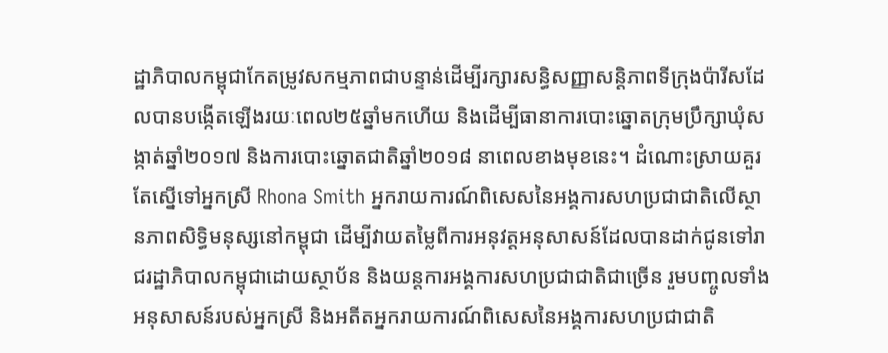ដ្ឋាភិបាលកម្ពុជាកែតម្រូវសកម្មភាពជាបន្ទាន់ដើម្បីរក្សារសន្ធិសញ្ញាសន្តិភាពទីក្រុងប៉ារីសដែលបានបង្កើតឡើងរយៈពេល២៥ឆ្នាំមកហើយ និងដើម្បីធានាការបោះឆ្នោតក្រុមប្រឹក្សាឃុំសង្កាត់ឆ្នាំ២០១៧ និងការបោះឆ្នោតជាតិឆ្នាំ២០១៨ នាពេលខាងមុខនេះ។ ដំណោះស្រាយគួរតែស្នើទៅអ្នកស្រី Rhona Smith អ្នករាយការណ៍ពិសេសនៃអង្គការសហប្រជាជាតិលើស្ថានភាពសិទ្ធិមនុស្សនៅកម្ពុជា ដើម្បីវាយតម្លៃពីការអនុវត្តអនុសាសន៍ដែលបានដាក់ជូនទៅរាជរដ្ឋាភិបាលកម្ពុជាដោយស្ថាប័ន និងយន្តការអង្គការសហប្រជាជាតិជាច្រើន រួមបញ្ចូលទាំងអនុសាសន៍របស់អ្នកស្រី និងអតីតអ្នករាយការណ៍ពិសេសនៃអង្គការសហប្រជាជាតិ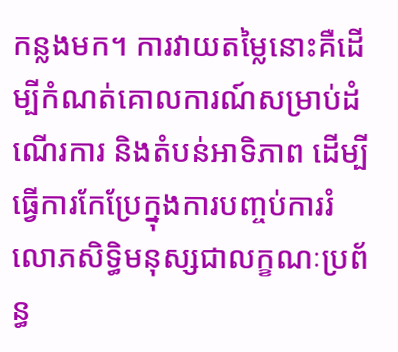កន្លងមក។ ការវាយតម្លៃនោះគឺដើម្បីកំណត់គោលការណ៍សម្រាប់ដំណើរការ និងតំបន់អាទិភាព ដើម្បីធ្វើការកែប្រែក្នុងការបញ្ចប់ការរំលោភសិទ្ធិមនុស្សជាលក្ខណៈប្រព័ន្ធ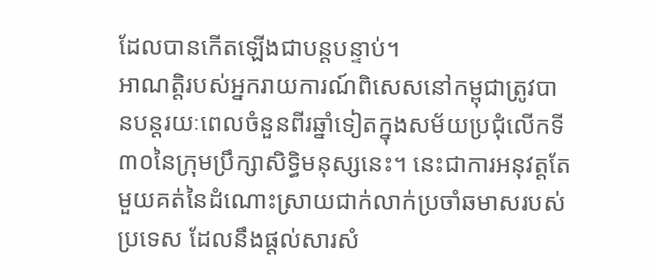ដែលបានកើតឡើងជាបន្តបន្ទាប់។
អាណត្តិរបស់អ្នករាយការណ៍ពិសេសនៅកម្ពុជាត្រូវបានបន្តរយៈពេលចំនួនពីរឆ្នាំទៀតក្នុងសម័យប្រជុំលើកទី៣០នៃក្រុមប្រឹក្សាសិទ្ធិមនុស្សនេះ។ នេះជាការអនុវត្តតែមួយគត់នៃដំណោះស្រាយជាក់លាក់ប្រចាំឆមាសរបស់ប្រទេស ដែលនឹងផ្ដល់សារសំ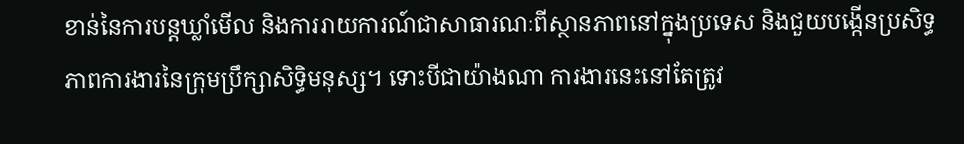ខាន់នៃការបន្តឃ្លាំមើល និងការរាយការណ៍ជាសាធារណៈពីស្ថានភាពនៅក្នុងប្រទេស និងជួយបង្កើនប្រសិទ្ធភាពការងារនៃក្រុមប្រឹក្សាសិទ្ធិមនុស្ស។ ទោះបីជាយ៉ាងណា ការងារនេះនៅតែត្រូវ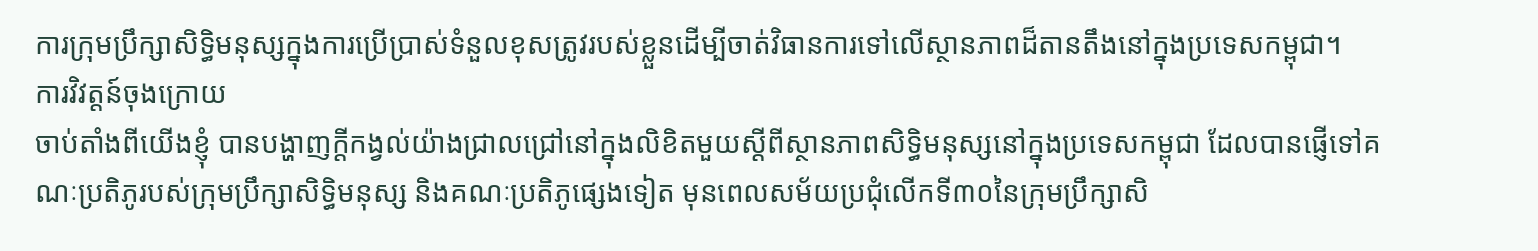ការក្រុមប្រឹក្សាសិទ្ធិមនុស្សក្នុងការប្រើប្រាស់ទំនួលខុសត្រូវរបស់ខ្លួនដើម្បីចាត់វិធានការទៅលើស្ថានភាពដ៏តានតឹងនៅក្នុងប្រទេសកម្ពុជា។
ការវិវត្តន៍ចុងក្រោយ
ចាប់តាំងពីយើងខ្ញុំ បានបង្ហាញក្ដីកង្វល់យ៉ាងជ្រាលជ្រៅនៅក្នុងលិខិតមួយស្ដីពីស្ថានភាពសិទ្ធិមនុស្សនៅក្នុងប្រទេសកម្ពុជា ដែលបានផ្ញើទៅគណៈប្រតិភូរបស់ក្រុមប្រឹក្សាសិទ្ធិមនុស្ស និងគណៈប្រតិភូផ្សេងទៀត មុនពេលសម័យប្រជុំលើកទី៣០នៃក្រុមប្រឹក្សាសិ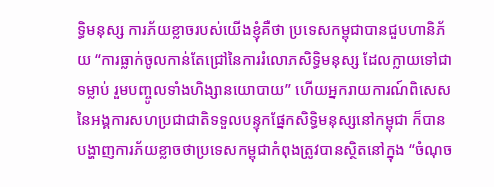ទ្ធិមនុស្ស ការភ័យខ្លាចរបស់យើងខ្ញុំគឺថា ប្រទេសកម្ពុជាបានជួបហានិភ័យ “ការធ្លាក់ចូលកាន់តែជ្រៅនៃការរំលោភសិទ្ធិមនុស្ស ដែលក្លាយទៅជាទម្លាប់ រួមបញ្ចូលទាំងហិង្សានយោបាយ” ហើយអ្នករាយការណ៍ពិសេសនៃអង្គការសហប្រជាជាតិទទួលបន្ទុកផ្នែកសិទ្ធិមនុស្សនៅកម្ពុជា ក៏បានបង្ហាញការភ័យខ្លាចថាប្រទេសកម្ពុជាកំពុងតូ្រវបានស្ថិតនៅក្នុង “ចំណុច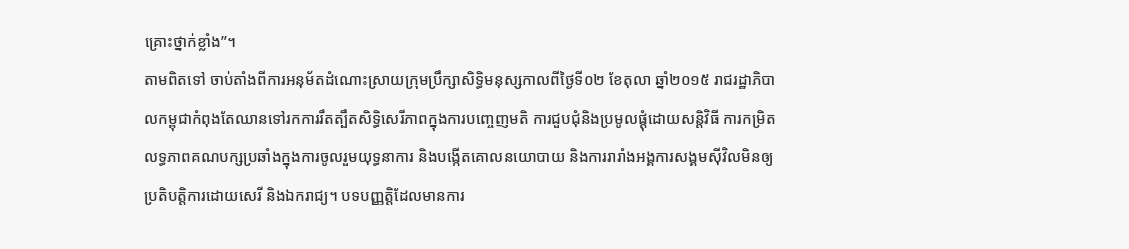គ្រោះថ្នាក់ខ្លាំង”។
តាមពិតទៅ ចាប់តាំងពីការអនុម័តដំណោះស្រាយក្រុមប្រឹក្សាសិទ្ធិមនុស្សកាលពីថ្ងៃទី០២ ខែតុលា ឆ្នាំ២០១៥ រាជរដ្ឋាភិបាលកម្ពុជាកំពុងតែឈានទៅរកការរឹតត្បឹតសិទ្ធិសេរីភាពក្នុងការបញ្ចេញមតិ ការជួបជុំនិងប្រមូលផ្ដុំដោយសន្តិវិធី ការកម្រិតលទ្ធភាពគណបក្សប្រឆាំងក្នុងការចូលរួមយុទ្ធនាការ និងបង្កើតគោលនយោបាយ និងការរារាំងអង្គការសង្គមស៊ីវិលមិនឲ្យប្រតិបត្តិការដោយសេរី និងឯករាជ្យ។ បទបញ្ញត្តិដែលមានការ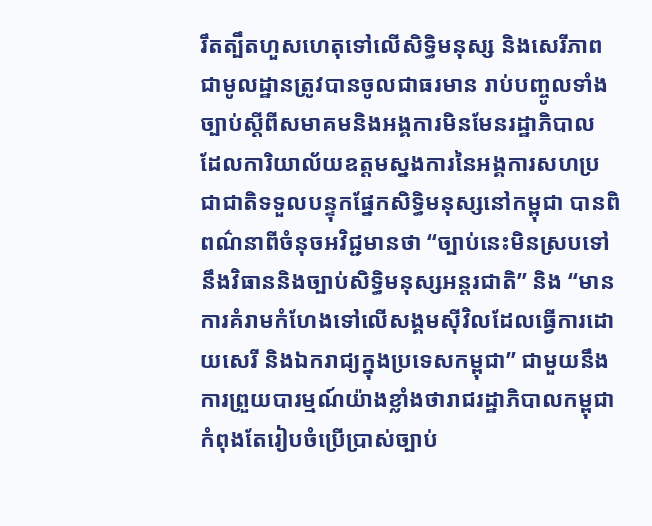រឹតត្បឹតហួសហេតុទៅលើសិទ្ធិមនុស្ស និងសេរីភាពជាមូលដ្ឋានត្រូវបានចូលជាធរមាន រាប់បញ្ចូលទាំងច្បាប់ស្ដីពីសមាគមនិងអង្គការមិនមែនរដ្ឋាភិបាល ដែលការិយាល័យឧត្តមស្នងការនៃអង្គការសហប្រជាជាតិទទួលបន្ទុកផ្នែកសិទ្ធិមនុស្សនៅកម្ពុជា បានពិពណ៌នាពីចំនុចអវិជ្ជមានថា “ច្បាប់នេះមិនស្របទៅនឹងវិធាននិងច្បាប់សិទ្ធិមនុស្សអន្តរជាតិ” និង “មានការគំរាមកំហែងទៅលើសង្គមស៊ីវិលដែលធ្វើការដោយសេរី និងឯករាជ្យក្នុងប្រទេសកម្ពុជា” ជាមួយនឹងការព្រួយបារម្មណ៍យ៉ាងខ្លាំងថារាជរដ្ឋាភិបាលកម្ពុជាកំពុងតែរៀបចំប្រើប្រាស់ច្បាប់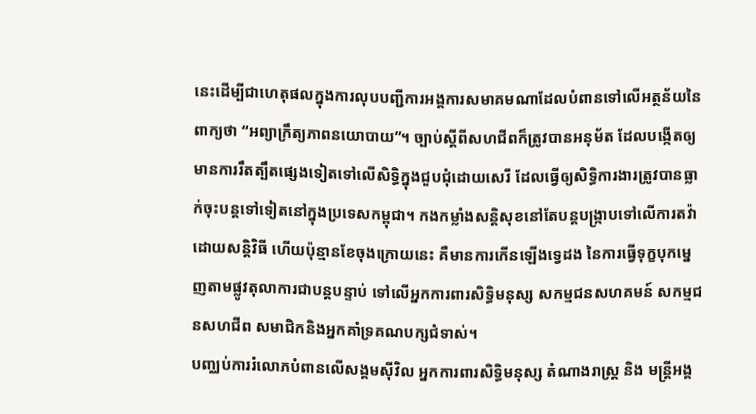នេះដើម្បីជាហេតុផលក្នុងការលុបបញ្ជីការអង្គការសមាគមណាដែលបំពានទៅលើអត្ថន័យនៃពាក្យថា “អព្យាក្រឹត្យភាពនយោបាយ”។ ច្បាប់ស្ដីពីសហជីពក៏ត្រូវបានអនុម័ត ដែលបង្កើតឲ្យមានការរឹតត្បឹតផ្សេងទៀតទៅលើសិទ្ធិក្នុងជួបជុំដោយសេរី ដែលធ្វើឲ្យសិទ្ធិការងារត្រូវបានធ្លាក់ចុះបន្តទៅទៀតនៅក្នុងប្រទេសកម្ពុជា។ កងកម្លាំងសន្តិសុខនៅតែបន្តបង្រ្កាបទៅលើការតវ៉ាដោយសន្ដិវិធី ហើយប៉ុន្មានខែចុងក្រោយនេះ គឺមានការកើនឡើងទ្វេដង នៃការធ្វើទុក្ខបុកម្នេញតាមផ្លូវតុលាការជាបន្តបន្ទាប់ ទៅលើអ្នកការពារសិទ្ធិមនុស្ស សកម្មជនសហគមន៍ សកម្មជនសហជីព សមាជិកនិងអ្នកគាំទ្រគណបក្សជំទាស់។
បញ្ឈប់ការរំលោភបំពានលើសង្គមស៊ីវិល អ្នកការពារសិទ្ធិមនុស្ស តំណាងរាស្រ្ត និង មន្ត្រីអង្គ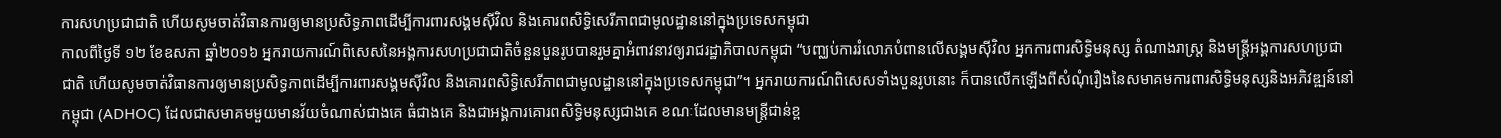ការសហប្រជាជាតិ ហើយសូមចាត់វិធានការឲ្យមានប្រសិទ្ធភាពដើម្បីការពារសង្គមស៊ីវិល និងគោរពសិទ្ធិសេរីភាពជាមូលដ្ឋាននៅក្នុងប្រទេសកម្ពុជា
កាលពីថ្ងៃទី ១២ ខែឧសភា ឆ្នាំ២០១៦ អ្នករាយការណ៍ពិសេសនៃអង្គការសហប្រជាជាតិចំនួនបួនរូបបានរួមគ្នាអំពាវនាវឲ្យរាជរដ្ឋាភិបាលកម្ពុជា “បញ្ឈប់ការរំលោភបំពានលើសង្គមស៊ីវិល អ្នកការពារសិទ្ធិមនុស្ស តំណាងរាស្រ្ត និងមន្ត្រីអង្គការសហប្រជាជាតិ ហើយសូមចាត់វិធានការឲ្យមានប្រសិទ្ធភាពដើម្បីការពារសង្គមស៊ីវិល និងគោរពសិទ្ធិសេរីភាពជាមូលដ្ឋាននៅក្នុងប្រទេសកម្ពុជា”។ អ្នករាយការណ៍ពិសេសទាំងបួនរូបនោះ ក៏បានលើកឡើងពីសំណុំរឿងនៃសមាគមការពារសិទ្ធិមនុស្សនិងអភិវឌ្ឍន៍នៅកម្ពុជា (ADHOC) ដែលជាសមាគមមួយមានវ័យចំណាស់ជាងគេ ធំជាងគេ និងជាអង្គការគោរពសិទ្ធិមនុស្សជាងគេ ខណៈដែលមានមន្ដ្រីជាន់ខ្ព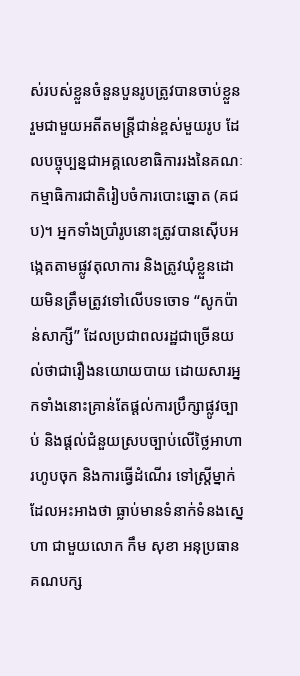ស់របស់ខ្លួនចំនួនបួនរូបត្រូវបានចាប់ខ្លួនរួមជាមួយអតីតមន្រ្តីជាន់ខ្ពស់មួយរូប ដែលបច្ចុប្បន្នជាអគ្គលេខាធិការរងនៃគណៈកម្មាធិការជាតិរៀបចំការបោះឆ្នោត (គជប)។ អ្នកទាំងប្រាំរូបនោះត្រូវបានស៊ើបអង្កេតតាមផ្លូវតុលាការ និងត្រូវឃុំខ្លួនដោយមិនត្រឹមត្រូវទៅលើបទចោទ “សូកប៉ាន់សាក្សី” ដែលប្រជាពលរដ្ឋជាច្រើនយល់ថាជារឿងនយោយបាយ ដោយសារអ្នកទាំងនោះគ្រាន់តែផ្ដល់ការប្រឹក្សាផ្លូវច្បាប់ និងផ្ដល់ជំនួយស្របច្បាប់លើថ្លៃអាហារហូបចុក និងការធ្វើដំណើរ ទៅស្រ្តីម្នាក់ដែលអះអាងថា ធ្លាប់មានទំនាក់ទំនងស្នេហា ជាមួយលោក កឹម សុខា អនុប្រធានគណបក្ស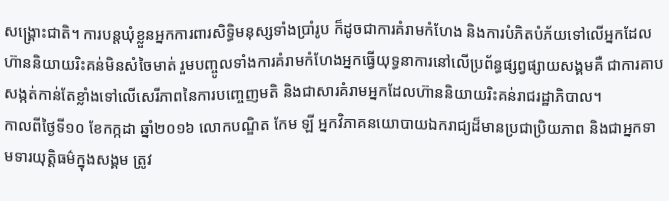សង្គ្រោះជាតិ។ ការបន្តឃុំខ្លួនអ្នកការពារសិទ្ធិមនុស្សទាំងប្រាំរូប ក៏ដូចជាការគំរាមកំហែង និងការបំភិតបំភ័យទៅលើអ្នកដែលហ៊ាននិយាយរិះគន់មិនសំចៃមាត់ រួមបញ្ចូលទាំងការគំរាមកំហែងអ្នកធ្វើយុទ្ធនាការនៅលើប្រព័ន្ធផ្សព្វផ្សាយសង្គមគឺ ជាការគាបសង្កត់កាន់តែខ្លាំងទៅលើសេរីភាពនៃការបញ្ចេញមតិ និងជាសារគំរាមអ្នកដែលហ៊ាននិយាយរិះគន់រាជរដ្ឋាភិបាល។
កាលពីថ្ងៃទី១០ ខែកក្កដា ឆ្នាំ២០១៦ លោកបណ្ឌិត កែម ឡី អ្នកវិភាគនយោបាយឯករាជ្យដ៏មានប្រជាប្រិយភាព និងជាអ្នកទាមទារយុតិ្តធម៌ក្នុងសង្គម ត្រូវ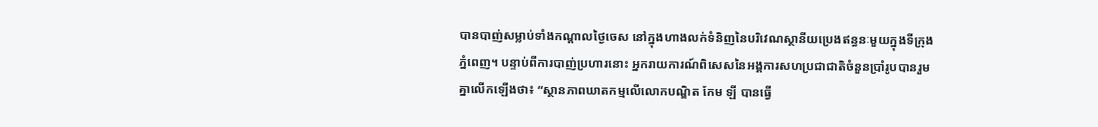បានបាញ់សម្លាប់ទាំងកណ្ដាលថ្ងៃចេស នៅក្នុងហាងលក់ទំនិញនៃបរិវេណស្ថានីយប្រេងឥន្ធនៈមួយក្នុងទីក្រុងភ្នំពេញ។ បន្ទាប់ពីការបាញ់ប្រហារនោះ អ្នករាយការណ៍ពិសេសនៃអង្គការសហប្រជាជាតិចំនួនប្រាំរូបបានរួមគ្នាលើកឡើងថា៖ “ស្ថានភាពឃាតកម្មលើលោកបណ្ឌិត កែម ឡី បានធ្វើ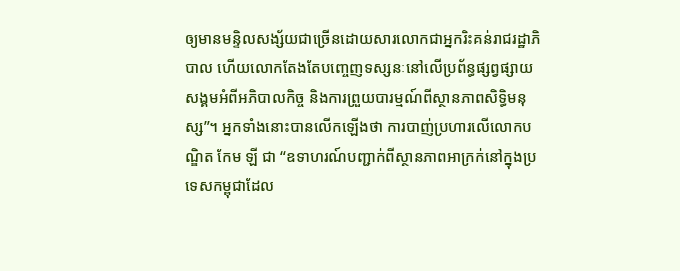ឲ្យមានមន្ទិលសង្ស័យជាច្រើនដោយសារលោកជាអ្នករិះគន់រាជរដ្ឋាភិបាល ហើយលោកតែងតែបញ្ចេញទស្សនៈនៅលើប្រព័ន្ធផ្សព្វផ្សាយសង្គមអំពីអភិបាលកិច្ច និងការព្រួយបារម្មណ៍ពីស្ថានភាពសិទ្ធិមនុស្ស”។ អ្នកទាំងនោះបានលើកឡើងថា ការបាញ់ប្រហារលើលោកបណ្ឌិត កែម ឡី ជា “ឧទាហរណ៍បញ្ជាក់ពីស្ថានភាពអាក្រក់នៅក្នុងប្រទេសកម្ពុជាដែល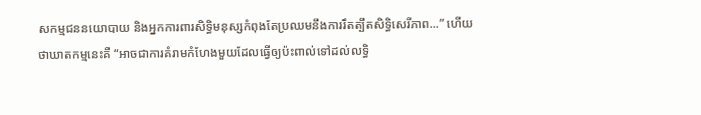សកម្មជននយោបាយ និងអ្នកការពារសិទ្ធិមនុស្សកំពុងតែប្រឈមនឹងការរឹតត្បឹតសិទ្ធិសេរីភាព...” ហើយថាឃាតកម្មនេះគឺ “អាចជាការគំរាមកំហែងមួយដែលធ្វើឲ្យប៉ះពាល់ទៅដល់លទ្ធិ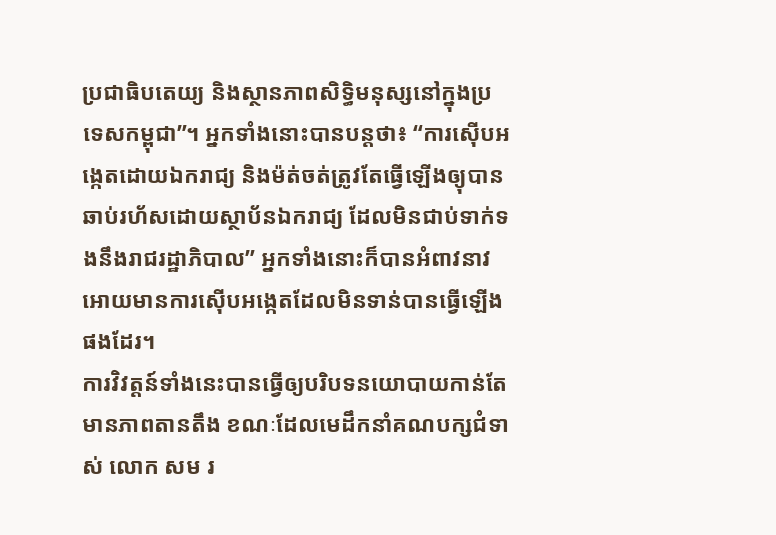ប្រជាធិបតេយ្យ និងស្ថានភាពសិទ្ធិមនុស្សនៅក្នុងប្រទេសកម្ពុជា”។ អ្នកទាំងនោះបានបន្តថា៖ “ការស៊ើបអង្កេតដោយឯករាជ្យ និងម៉ត់ចត់ត្រូវតែធ្វើឡើងឲ្យុបានឆាប់រហ័សដោយស្ថាប័នឯករាជ្យ ដែលមិនជាប់ទាក់ទងនឹងរាជរដ្ឋាភិបាល” អ្នកទាំងនោះក៏បានអំពាវនាវអោយមានការស៊ើបអង្កេតដែលមិនទាន់បានធ្វើឡើងផងដែរ។
ការវិវត្តន៍ទាំងនេះបានធ្វើឲ្យបរិបទនយោបាយកាន់តែមានភាពតានតឹង ខណៈដែលមេដឹកនាំគណបក្សជំទាស់ លោក សម រ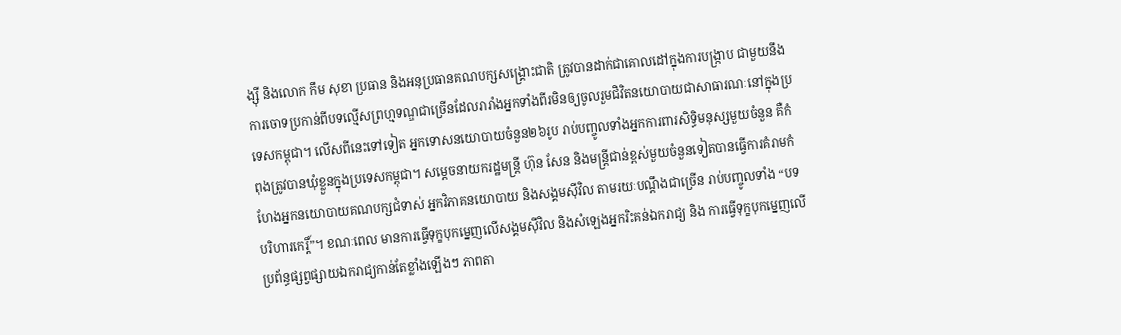ង្ស៊ី និងលោក កឹម សុខា ប្រធាន និងអនុប្រធានគណបក្សសង្គ្រោះជាតិ ត្រូវបានដាក់ជាគោលដៅក្នុងការបង្រ្កាប ជាមួយនឹងការចោទប្រកាន់ពីបទល្មើសព្រហ្មទណ្ឌជាច្រើនដែលរារាំងអ្នកទាំងពីរមិនឲ្យចូលរួមជិវិតនយោបាយជាសាធារណៈនៅក្នុងប្រទេសកម្ពុជា។ លើសពីនេះទៅទៀត អ្នកទោសនយោបាយចំនួន២៦រូប រាប់បញ្ចូលទាំងអ្នកការពារសិទ្ធិមនុស្សមួយចំនួន គឺកំពុងត្រូវបានឃុំខ្លួនក្នុងប្រទេសកម្ពុជា។ សម្ដេចនាយករដ្ឋមន្រ្តី ហ៊ុន សែន និងមន្រ្តីជាន់ខ្ពស់មួយចំនួនទៀតបានធ្វើការគំរាមកំហែងអ្នកនយោបាយគណបក្សជំទាស់ អ្នកវិភាគនយោបាយ និងសង្គមស៊ីវិល តាមរយៈបណ្ដឹងជាច្រើន រាប់បញ្ចូលទាំង “បទបរិហារកេរ្តិ៍”។ ខណៈពេល មានការធ្វើទុក្ខបុកម្នេញលើសង្គមស៊ីវិល និងសំឡេងអ្នករិះគន់ឯករាជ្យ និង ការធ្វើទុក្ខបុកម្នេញលើប្រព័ន្ធផ្សព្វផ្សាយឯករាជ្យកាន់តែខ្លាំងឡើងៗ ភាពតា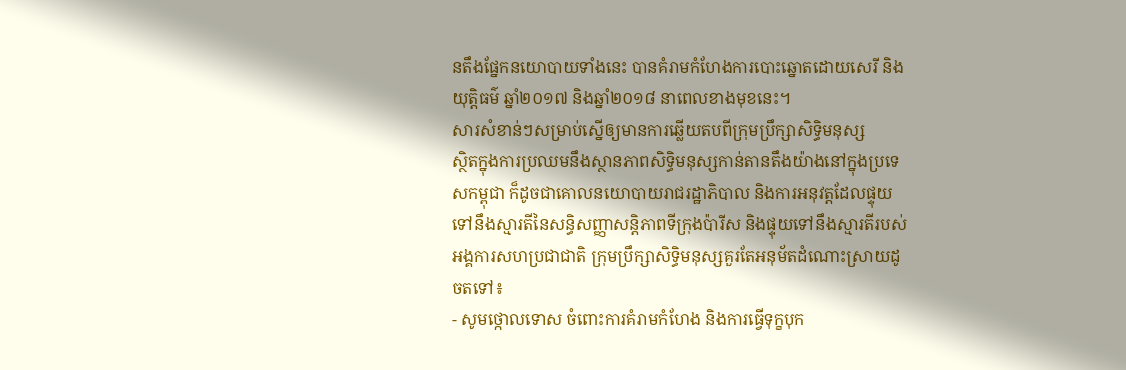នតឹងផ្នែកនយោបាយទាំងនេះ បានគំរាមកំហែងការបោះឆ្នោតដោយសេរី និងយុតិ្តធម៌ ឆ្នាំ២០១៧ និងឆ្នាំ២០១៨ នាពេលខាងមុខនេះ។
សារសំខាន់ៗសម្រាប់ស្នើឲ្យមានការឆ្លើយតបពីក្រុមប្រឹក្សាសិទ្ធិមនុស្ស
ស្ថិតក្នុងការប្រឈមនឹងស្ថានភាពសិទ្ធិមនុស្សកាន់តានតឹងយ៉ាងនៅក្នុងប្រទេសកម្ពុជា ក៏ដូចជាគោលនយោបាយរាជរដ្ឋាភិបាល និងការអនុវត្តដែលផ្ទុយទៅនឹងស្មារតីនៃសន្ធិសញ្ញាសន្តិភាពទីក្រុងប៉ារីស និងផ្ទុយទៅនឹងស្មារតីរបស់អង្គការសហប្រជាជាតិ ក្រុមប្រឹក្សាសិទ្ធិមនុស្សគួរតែអនុម័តដំណោះស្រាយដូចតទៅ៖
- សូមថ្កោលទោស ចំពោះការគំរាមកំហែង និងការធ្វើទុក្ខបុក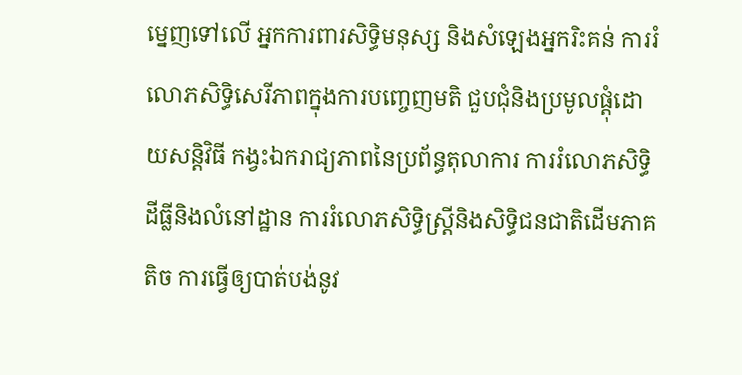ម្នេញទៅលើ អ្នកការពារសិទ្ធិមនុស្ស និងសំឡេងអ្នករិះគន់ ការរំលោភសិទ្ធិសេរីភាពក្នុងការបញ្ចេញមតិ ជួបជុំនិងប្រមូលផ្ដុំដោយសន្តិវិធី កង្វះឯករាជ្យភាពនៃប្រព័ន្ធតុលាការ ការរំលោភសិទ្ធិដីធ្លីនិងលំនៅដ្ឋាន ការរំលោភសិទ្ធិស្រ្តីនិងសិទ្ធិជនជាតិដើមភាគតិច ការធ្វើឲ្យបាត់បង់នូវ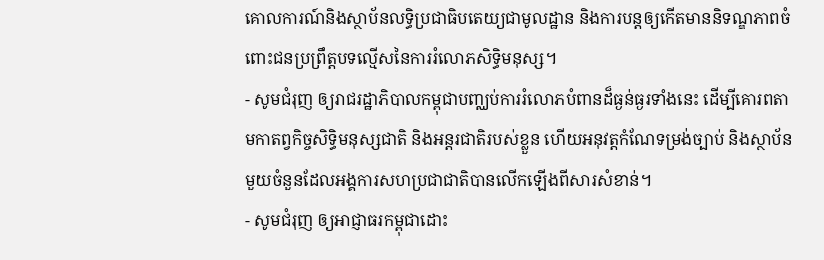គោលការណ៍និងស្ថាប័នលទ្ធិប្រជាធិបតេយ្យជាមូលដ្ឋាន និងការបន្តឲ្យកើតមាននិទណ្ឌភាពចំពោះជនប្រព្រឹត្តបទល្មើសនៃការរំលោភសិទ្ធិមនុស្ស។
- សូមជំរុញ ឲ្យរាជរដ្ឋាភិបាលកម្ពុជាបញ្ឈប់ការរំលោភបំពានដ៏ធ្ងន់ធ្ងរទាំងនេះ ដើម្បីគោរពតាមកាតព្វកិច្ចសិទ្ធិមនុស្សជាតិ និងអន្តរជាតិរបស់ខ្លួន ហើយអនុវត្តកំណែទម្រង់ច្បាប់ និងស្ថាប័នមួយចំនួនដែលអង្គការសហប្រជាជាតិបានលើកឡើងពីសារសំខាន់។
- សូមជំរុញ ឲ្យអាជ្ញាធរកម្ពុជាដោះ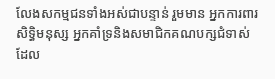លែងសកម្មជនទាំងអស់ជាបន្ទាន់ រួមមាន អ្នកការពារសិទ្ធិមនុស្ស អ្នកគាំទ្រនិងសមាជិកគណបក្សជំទាស់ដែល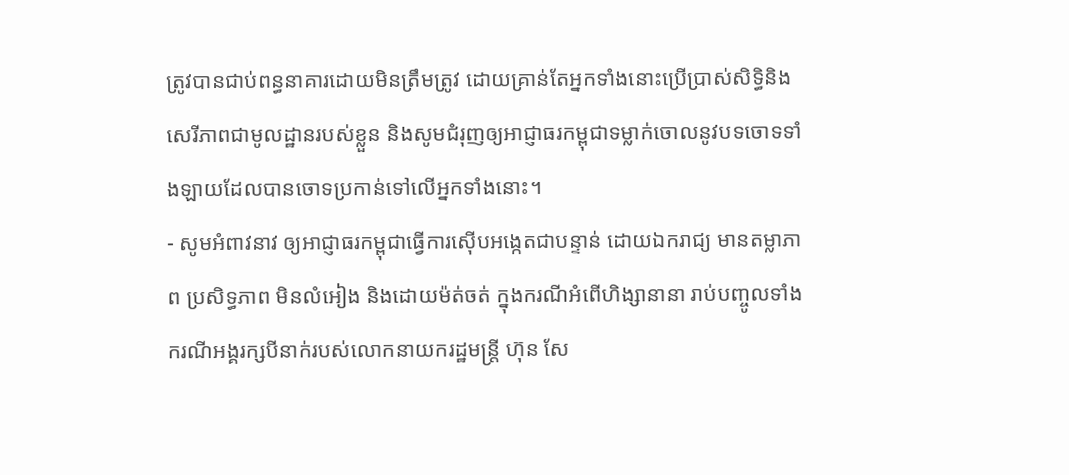ត្រូវបានជាប់ពន្ធនាគារដោយមិនត្រឹមត្រូវ ដោយគ្រាន់តែអ្នកទាំងនោះប្រើប្រាស់សិទ្ធិនិងសេរីភាពជាមូលដ្ឋានរបស់ខ្លួន និងសូមជំរុញឲ្យអាជ្ញាធរកម្ពុជាទម្លាក់ចោលនូវបទចោទទាំងឡាយដែលបានចោទប្រកាន់ទៅលើអ្នកទាំងនោះ។
- សូមអំពាវនាវ ឲ្យអាជ្ញាធរកម្ពុជាធ្វើការស៊ើបអង្កេតជាបន្ទាន់ ដោយឯករាជ្យ មានតម្លាភាព ប្រសិទ្ធភាព មិនលំអៀង និងដោយម៉ត់ចត់ ក្នុងករណីអំពើហិង្សានានា រាប់បញ្ចូលទាំង ករណីអង្គរក្សបីនាក់របស់លោកនាយករដ្ឋមន្រ្តី ហ៊ុន សែ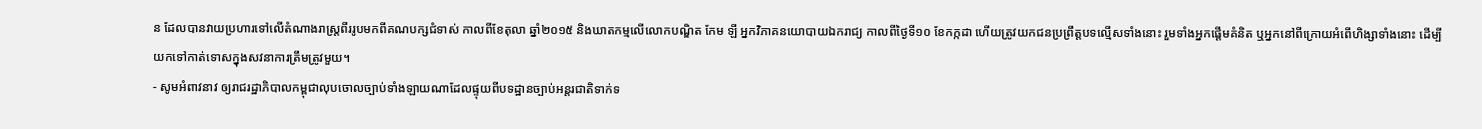ន ដែលបានវាយប្រហារទៅលើតំណាងរាស្រ្តពីររូបមកពីគណបក្សជំទាស់ កាលពីខែតុលា ឆ្នាំ២០១៥ និងឃាតកម្មលើលោកបណ្ឌិត កែម ឡី អ្នកវិភាគនយោបាយឯករាជ្យ កាលពីថ្ងៃទី១០ ខែកក្កដា ហើយត្រូវយកជនប្រព្រឹត្តបទល្មើសទាំងនោះ រួមទាំងអ្នកផ្ដើមគំនិត ឬអ្នកនៅពីក្រោយអំពើហិង្សាទាំងនោះ ដើម្បីយកទៅកាត់ទោសក្នុងសវនាការត្រឹមត្រូវមួយ។
- សូមអំពាវនាវ ឲ្យរាជរដ្ឋាភិបាលកម្ពុជាលុបចោលច្បាប់ទាំងឡាយណាដែលផ្ទុយពីបទដ្ឋានច្បាប់អន្តរជាតិទាក់ទ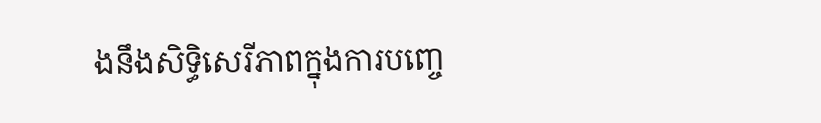ងនឹងសិទ្ធិសេរីភាពក្នុងការបញ្ចេ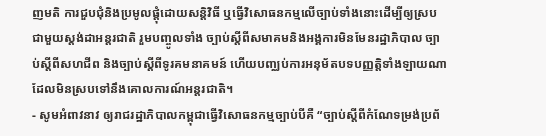ញមតិ ការជួបជុំនិងប្រមូលផ្ដុំដោយសន្តិវិធី ឬធ្វើវិសោធនកម្មលើច្បាប់ទាំងនោះដើម្បីឲ្យស្របជាមួយស្ដង់ដាអន្តរជាតិ រួមបញ្ចូលទាំង ច្បាប់ស្ដីពីសមាគមនិងអង្គការមិនមែនរដ្ឋាភិបាល ច្បាប់ស្ដីពីសហជីព និងច្បាប់ស្ដីពីទូរគមនាគមន៍ ហើយបញ្ឈប់ការអនុម័តបទបញ្ញត្តិទាំងឡាយណាដែលមិនស្របទៅនឹងគោលការណ៍អន្តរជាតិ។
- សូមអំពាវនាវ ឲ្យរាជរដ្ឋាភិបាលកម្ពុជាធ្វើវិសោធនកម្មច្បាប់បីគឺ “ច្បាប់ស្ដីពីកំណែទម្រង់ប្រព័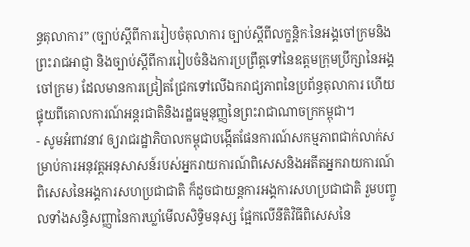ន្ធតុលាការ” (ច្បាប់ស្ដីពីការរៀបចំតុលាការ ច្បាប់ស្ដីពីលក្ខន្តិកៈនៃអង្គចៅក្រមនិងព្រះរាជអាជ្ញា និងច្បាប់ស្ដីពីការរៀបចំនិងការប្រព្រឹត្តទៅនៃឧត្តមក្រុមប្រឹក្សានៃអង្គចៅក្រម) ដែលមានការជ្រៀតជ្រែកទៅលើឯករាជ្យភាពនៃប្រព័ន្ធតុលាការ ហើយផ្ទុយពីគោលការណ៍អន្តរជាតិនិងរដ្ឋធម្មនុញ្ញនៃព្រះរាជាណាចក្រកម្ពុជា។
- សូមអំពាវនាវ ឲ្យរាជរដ្ឋាភិបាលកម្ពុជាបង្កើតផែនការណ៍សកម្មភាពជាក់លាក់សម្រាប់ការអនុវត្តអនុសាសន៍របស់អ្នករាយការណ៍ពិសេសនិងអតីតអ្នករាយការណ៍ពិសេសនៃអង្គការសហប្រជាជាតិ ក៏ដូចជាយន្តការអង្គការសហប្រជាជាតិ រួមបញ្ចូលទាំងសន្ធិសញ្ញានៃការឃ្លាំមើលសិទ្ធិមនុស្ស ផ្អែកលើនីតិវិធីពិសេសនៃ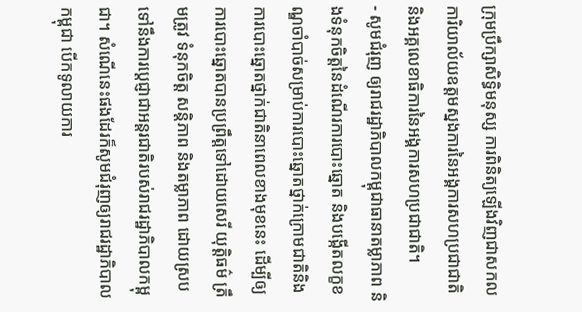ក្រុមប្រឹក្សាសិទ្ធិមនុស្ស ការពិនិត្យឡើងវិញជាសកល ការិយាល័យឧត្តមស្នងការនៃអង្គការសហប្រជាជាតិ និងអគ្គលេខាធិការនៃអង្គការសហប្រជាជាតិ។
- សូមជំរុញ ឲ្យរាជរដ្ឋាភិបាលកម្ពុជាធានាតម្លាភាព និងទំនុកចិត្តនៃដំណើរការបោះឆ្នោត និងបង្កើតលក្ខខណ្ឌចាំបាច់សម្រាប់ការបោះឆ្នោតថ្នាក់ក្រោមជាតិនិងការបោះឆ្នោតថ្នាក់ជាតិនាពេលខាងមុខនេះ ដើម្បីឲ្យការបោះឆ្នោតបានប្រព្រឹត្តទៅដោយសេរី យុត្តិធម៌ ត្រឹមត្រូវ ទំនុកចិត្ត សន្តិភាព និងតម្លាភាព ដោយស្របទៅនឹងការប្ដេជ្ញាជាអន្តរជាតិរបស់រាជរដ្ឋាភិបាលកម្ពុជា។ សំណើនេះផងដែរក៏សូមជំរុញឲ្យរាជរដ្ឋាភិបាលកម្ពុជា បើកទូលាយការ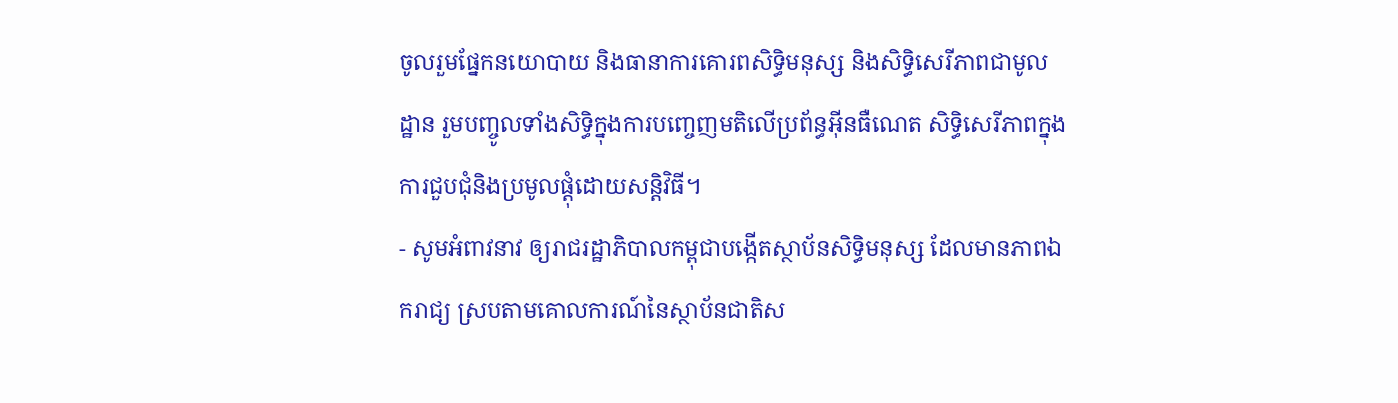ចូលរួមផ្នែកនយោបាយ និងធានាការគោរពសិទ្ធិមនុស្ស និងសិទ្ធិសេរីភាពជាមូលដ្ឋាន រួមបញ្ចូលទាំងសិទ្ធិក្នុងការបញ្ចេញមតិលើប្រព័ន្ធអ៊ីនធឺណេត សិទ្ធិសេរីភាពក្នុងការជួបជុំនិងប្រមូលផ្ដុំដោយសន្ដិវិធី។
- សូមអំពាវនាវ ឲ្យរាជរដ្ឋាភិបាលកម្ពុជាបង្កើតស្ថាប័នសិទ្ធិមនុស្ស ដែលមានភាពឯករាជ្យ ស្របតាមគោលការណ៍នៃស្ថាប័នជាតិស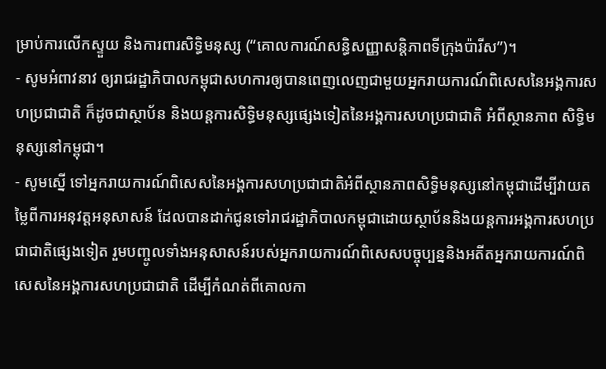ម្រាប់ការលើកស្ទួយ និងការពារសិទ្ធិមនុស្ស (“គោលការណ៍សន្ធិសញ្ញាសន្តិភាពទីក្រុងប៉ារីស”)។
- សូមអំពាវនាវ ឲ្យរាជរដ្ឋាភិបាលកម្ពុជាសហការឲ្យបានពេញលេញជាមួយអ្នករាយការណ៍ពិសេសនៃអង្គការសហប្រជាជាតិ ក៏ដូចជាស្ថាប័ន និងយន្តការសិទ្ធិមនុស្សផ្សេងទៀតនៃអង្គការសហប្រជាជាតិ អំពីស្ថានភាព សិទ្ធិមនុស្សនៅកម្ពុជា។
- សូមសើ្ន ទៅអ្នករាយការណ៍ពិសេសនៃអង្គការសហប្រជាជាតិអំពីស្ថានភាពសិទ្ធិមនុស្សនៅកម្ពុជាដើម្បីវាយតម្លៃពីការអនុវត្តអនុសាសន៍ ដែលបានដាក់ជូនទៅរាជរដ្ឋាភិបាលកម្ពុជាដោយស្ថាប័ននិងយន្តការអង្គការសហប្រជាជាតិផ្សេងទៀត រួមបញ្ចូលទាំងអនុសាសន៍របស់អ្នករាយការណ៍ពិសេសបច្ចុប្បន្ននិងអតីតអ្នករាយការណ៍ពិសេសនៃអង្គការសហប្រជាជាតិ ដើម្បីកំណត់ពីគោលកា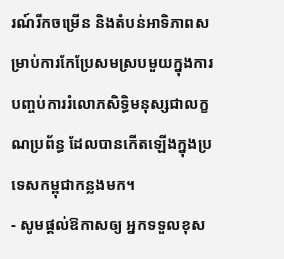រណ៍រីកចម្រើន និងតំបន់អាទិភាពសម្រាប់ការកែប្រែសមស្របមួយក្នុងការបញ្ចប់ការរំលោភសិទ្ធិមនុស្សជាលក្ខណប្រព័ន្ធ ដែលបានកើតឡើងក្នុងប្រទេសកម្ពុជាកន្លងមក។
- សូមផ្ដល់ឱកាសឲ្យ អ្នកទទួលខុស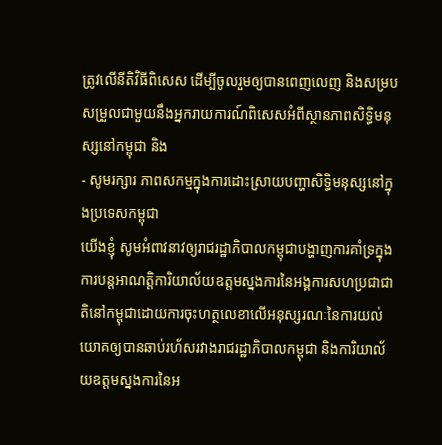ត្រូវលើនីតិវិធីពិសេស ដើម្បីចូលរួមឲ្យបានពេញលេញ និងសម្របសម្រួលជាមួយនឹងអ្នករាយការណ៍ពិសេសអំពីស្ថានភាពសិទ្ធិមនុស្សនៅកម្ពុជា និង
- សូមរក្សារ ភាពសកម្មក្នុងការដោះស្រាយបញ្ហាសិទ្ធិមនុស្សនៅក្នុងប្រទេសកម្ពុជា
យើងខ្ញុំ សូមអំពាវនាវឲ្យរាជរដ្ឋាភិបាលកម្ពុជាបង្ហាញការគាំទ្រក្នុងការបន្តអាណត្តិការិយាល័យឧត្តមស្នងការនៃអង្គការសហប្រជាជាតិនៅកម្ពុជាដោយការចុះហត្ថលេខាលើអនុស្សរណៈនៃការយល់យោគឲ្យបានឆាប់រហ័សរវាងរាជរដ្ឋាភិបាលកម្ពុជា និងការិយាល័យឧត្តមស្នងការនៃអ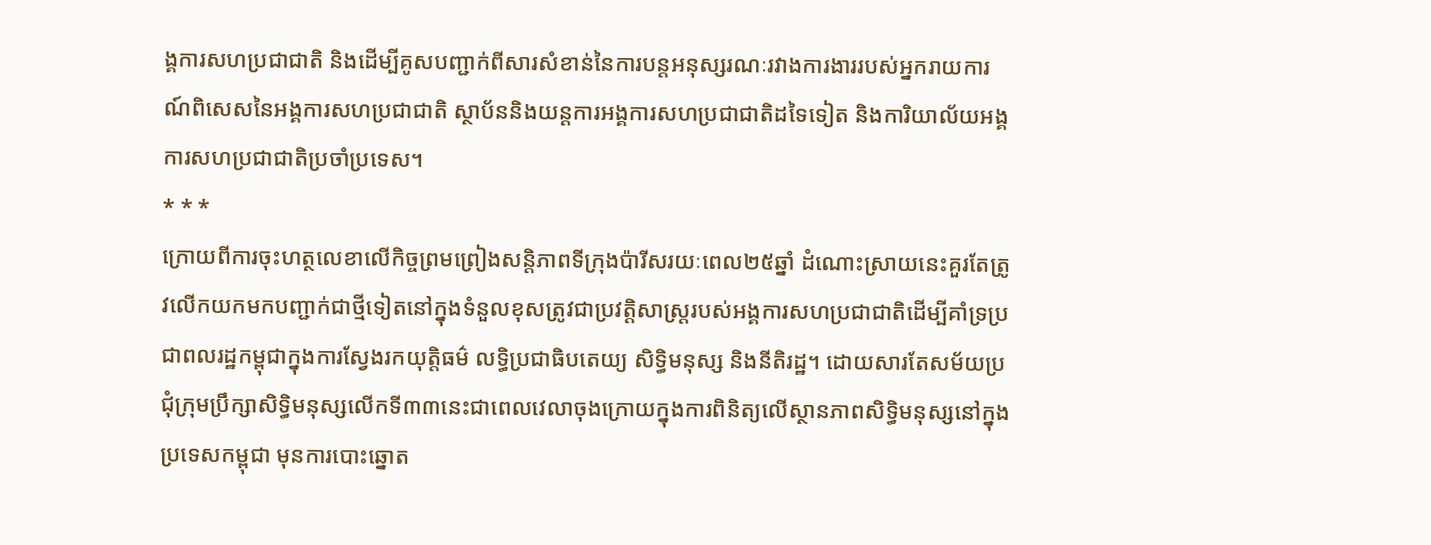ង្គការសហប្រជាជាតិ និងដើម្បីគូសបញ្ជាក់ពីសារសំខាន់នៃការបន្តអនុស្សរណៈរវាងការងាររបស់អ្នករាយការណ៍ពិសេសនៃអង្គការសហប្រជាជាតិ ស្ថាប័ននិងយន្តការអង្គការសហប្រជាជាតិដទៃទៀត និងការិយាល័យអង្គការសហប្រជាជាតិប្រចាំប្រទេស។
* * *
ក្រោយពីការចុះហត្ថលេខាលើកិច្ចព្រមព្រៀងសន្តិភាពទីក្រុងប៉ារីសរយៈពេល២៥ឆ្នាំ ដំណោះស្រាយនេះគួរតែត្រូវលើកយកមកបញ្ជាក់ជាថ្មីទៀតនៅក្នុងទំនួលខុសត្រូវជាប្រវត្តិសាស្រ្តរបស់អង្គការសហប្រជាជាតិដើម្បីគាំទ្រប្រជាពលរដ្ឋកម្ពុជាក្នុងការស្វែងរកយុត្តិធម៌ លទ្ធិប្រជាធិបតេយ្យ សិទ្ធិមនុស្ស និងនីតិរដ្ឋ។ ដោយសារតែសម័យប្រជុំក្រុមប្រឹក្សាសិទ្ធិមនុស្សលើកទី៣៣នេះជាពេលវេលាចុងក្រោយក្នុងការពិនិត្យលើស្ថានភាពសិទ្ធិមនុស្សនៅក្នុងប្រទេសកម្ពុជា មុនការបោះឆ្នោត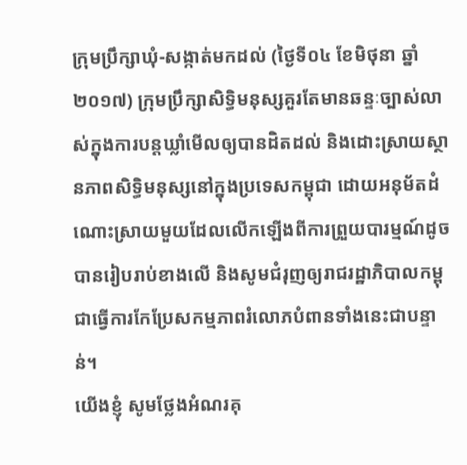ក្រុមប្រឹក្សាឃុំ-សង្កាត់មកដល់ (ថ្ងៃទី០៤ ខែមិថុនា ឆ្នាំ២០១៧) ក្រុមប្រឹក្សាសិទ្ធិមនុស្សគួរតែមានឆន្ទៈច្បាស់លាស់ក្នុងការបន្តឃ្លាំមើលឲ្យបានដិតដល់ និងដោះស្រាយស្ថានភាពសិទ្ធិមនុស្សនៅក្នុងប្រទេសកម្ពុជា ដោយអនុម័តដំណោះស្រាយមួយដែលលើកឡើងពីការព្រួយបារម្មណ៍ដូចបានរៀបរាប់ខាងលើ និងសូមជំរុញឲ្យរាជរដ្ឋាភិបាលកម្ពុជាធ្វើការកែប្រែសកម្មភាពរំលោភបំពានទាំងនេះជាបន្ទាន់។
យើងខ្ញុំ សូមថ្លែងអំណរគុ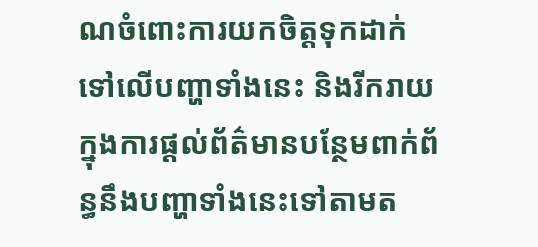ណចំពោះការយកចិត្តទុកដាក់ទៅលើបញ្ហាទាំងនេះ និងរីករាយក្នុងការផ្ដល់ព័ត៌មានបន្ថែមពាក់ព័ន្ធនឹងបញ្ហាទាំងនេះទៅតាមត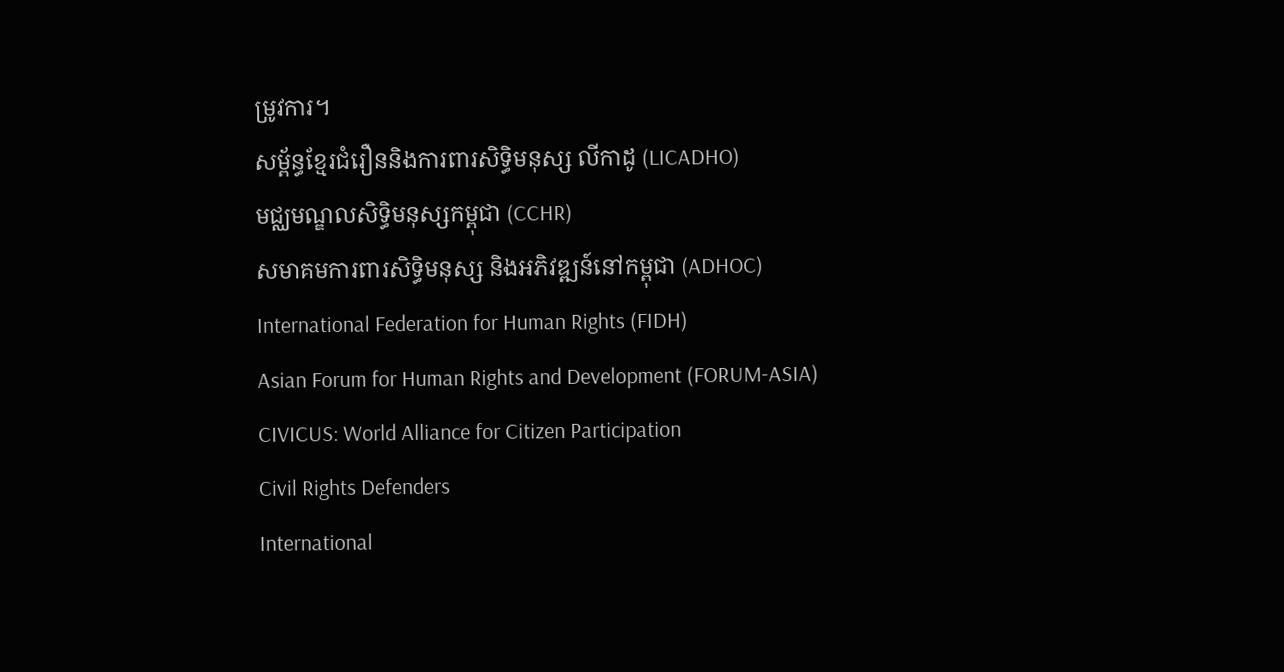ម្រូវការ។
សម្ព័ន្ធខ្មែរជំរឿននិងការពារសិទ្ធិមនុស្ស លីកាដូ (LICADHO)
មជ្ឈមណ្ឌលសិទ្ធិមនុស្សកម្ពុជា (CCHR)
សមាគមការពារសិទ្ធិមនុស្ស និងអភិវឌ្ឍន៍នៅកម្ពុជា (ADHOC)
International Federation for Human Rights (FIDH)
Asian Forum for Human Rights and Development (FORUM-ASIA)
CIVICUS: World Alliance for Citizen Participation
Civil Rights Defenders
International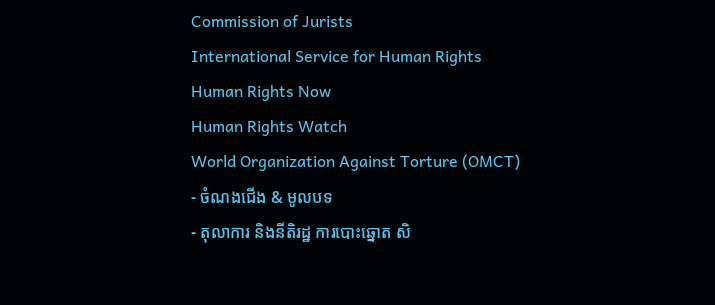Commission of Jurists
International Service for Human Rights
Human Rights Now
Human Rights Watch
World Organization Against Torture (OMCT)
- ចំណងជើង & មូលបទ
- តុលាការ និងនីតិរដ្ឋ ការបោះឆ្នោត សិ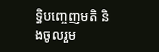ទិ្ធបញ្ចេញមតិ និងចូលរួម